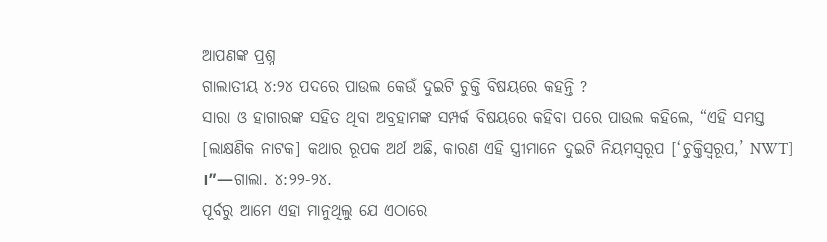ଆପଣଙ୍କ ପ୍ରଶ୍ନ
ଗାଲାତୀୟ ୪:୨୪ ପଦରେ ପାଉଲ କେଉଁ ଦୁଇଟି ଚୁକ୍ତି ବିଷୟରେ କହନ୍ତି ?
ସାରା ଓ ହାଗାରଙ୍କ ସହିତ ଥିବା ଅବ୍ରହାମଙ୍କ ସମ୍ପର୍କ ବିଷୟରେ କହିବା ପରେ ପାଉଲ କହିଲେ, “ଏହି ସମସ୍ତ [ଲାକ୍ଷଣିକ ନାଟକ] କଥାର ରୂପକ ଅର୍ଥ ଅଛି, କାରଣ ଏହି ସ୍ତ୍ରୀମାନେ ଦୁଇଟି ନିୟମସ୍ୱରୂପ [‘ଚୁକ୍ତିସ୍ୱରୂପ,’ NWT] ।”—ଗାଲା. ୪:୨୨-୨୪.
ପୂର୍ବରୁ ଆମେ ଏହା ମାନୁଥିଲୁ ଯେ ଏଠାରେ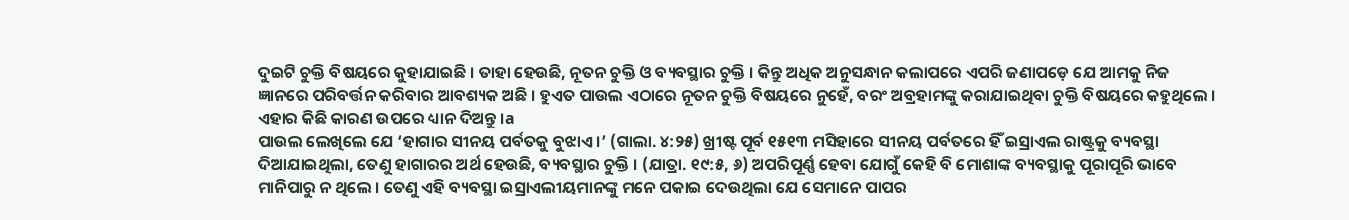ଦୁଇଟି ଚୁକ୍ତି ବିଷୟରେ କୁହାଯାଇଛି । ତାହା ହେଉଛି, ନୂତନ ଚୁକ୍ତି ଓ ବ୍ୟବସ୍ଥାର ଚୁକ୍ତି । କିନ୍ତୁ ଅଧିକ ଅନୁସନ୍ଧାନ କଲାପରେ ଏପରି ଜଣାପଡ଼େ ଯେ ଆମକୁ ନିଜ ଜ୍ଞାନରେ ପରିବର୍ତ୍ତନ କରିବାର ଆବଶ୍ୟକ ଅଛି । ହୁଏତ ପାଉଲ ଏଠାରେ ନୂତନ ଚୁକ୍ତି ବିଷୟରେ ନୁହେଁ, ବରଂ ଅବ୍ରହାମଙ୍କୁ କରାଯାଇଥିବା ଚୁକ୍ତି ବିଷୟରେ କହୁଥିଲେ । ଏହାର କିଛି କାରଣ ଉପରେ ଧ୍ୟାନ ଦିଅନ୍ତୁ ।a
ପାଉଲ ଲେଖିଲେ ଯେ ‘ହାଗାର ସୀନୟ ପର୍ବତକୁ ବୁଝାଏ ।’ (ଗାଲା. ୪:୨୫) ଖ୍ରୀଷ୍ଟ ପୂର୍ବ ୧୫୧୩ ମସିହାରେ ସୀନୟ ପର୍ବତରେ ହିଁ ଇସ୍ରାଏଲ ରାଷ୍ଟ୍ରକୁ ବ୍ୟବସ୍ଥା ଦିଆଯାଇଥିଲା, ତେଣୁ ହାଗାରର ଅର୍ଥ ହେଉଛି, ବ୍ୟବସ୍ଥାର ଚୁକ୍ତି । (ଯାତ୍ରା. ୧୯:୫, ୬) ଅପରିପୂର୍ଣ୍ଣ ହେବା ଯୋଗୁଁ କେହି ବି ମୋଶାଙ୍କ ବ୍ୟବସ୍ଥାକୁ ପୂରାପୂରି ଭାବେ ମାନିପାରୁ ନ ଥିଲେ । ତେଣୁ ଏହି ବ୍ୟବସ୍ଥା ଇସ୍ରାଏଲୀୟମାନଙ୍କୁ ମନେ ପକାଇ ଦେଉଥିଲା ଯେ ସେମାନେ ପାପର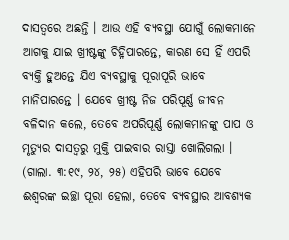ଦାସତ୍ୱରେ ଅଛନ୍ତି । ଆଉ ଏହି ବ୍ୟବସ୍ଥା ଯୋଗୁଁ ଲୋକମାନେ ଆଗକୁ ଯାଇ ଖ୍ରୀଷ୍ଟଙ୍କୁ ଚିହ୍ନିପାରନ୍ତେ, କାରଣ ସେ ହିଁ ଏପରି ବ୍ୟକ୍ତି ହୁଅନ୍ତେ ଯିଏ ବ୍ୟବସ୍ଥାକୁ ପୂରାପୂରି ଭାବେ ମାନିପାରନ୍ତେ । ଯେବେ ଖ୍ରୀଷ୍ଟ ନିଜ ପରିପୂର୍ଣ୍ଣ ଜୀବନ ବଳିଦାନ କଲେ, ତେବେ ଅପରିପୂର୍ଣ୍ଣ ଲୋକମାନଙ୍କୁ ପାପ ଓ ମୃତ୍ୟୁର ଦାସତ୍ୱରୁ ମୁକ୍ତି ପାଇବାର ରାସ୍ତା ଖୋଲିଗଲା । (ଗାଲା. ୩:୧୯, ୨୪, ୨୫) ଏହିପରି ଭାବେ ଯେବେ ଈଶ୍ୱରଙ୍କ ଇଚ୍ଛା ପୂରା ହେଲା, ତେବେ ବ୍ୟବସ୍ଥାର ଆବଶ୍ୟକ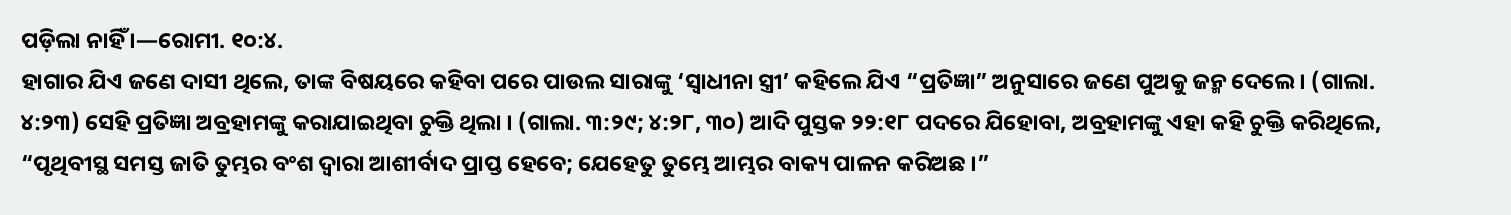ପଡ଼ିଲା ନାହିଁ ।—ରୋମୀ. ୧୦:୪.
ହାଗାର ଯିଏ ଜଣେ ଦାସୀ ଥିଲେ, ତାଙ୍କ ବିଷୟରେ କହିବା ପରେ ପାଉଲ ସାରାଙ୍କୁ ‘ସ୍ୱାଧୀନା ସ୍ତ୍ରୀ’ କହିଲେ ଯିଏ “ପ୍ରତିଜ୍ଞା” ଅନୁସାରେ ଜଣେ ପୁଅକୁ ଜନ୍ମ ଦେଲେ । (ଗାଲା. ୪:୨୩) ସେହି ପ୍ରତିଜ୍ଞା ଅବ୍ରହାମଙ୍କୁ କରାଯାଇଥିବା ଚୁକ୍ତି ଥିଲା । (ଗାଲା. ୩:୨୯; ୪:୨୮, ୩୦) ଆଦି ପୁସ୍ତକ ୨୨:୧୮ ପଦରେ ଯିହୋବା, ଅବ୍ରହାମଙ୍କୁ ଏହା କହି ଚୁକ୍ତି କରିଥିଲେ, “ପୃଥିବୀସ୍ଥ ସମସ୍ତ ଜାତି ତୁମ୍ଭର ବଂଶ ଦ୍ୱାରା ଆଶୀର୍ବାଦ ପ୍ରାପ୍ତ ହେବେ; ଯେହେତୁ ତୁମ୍ଭେ ଆମ୍ଭର ବାକ୍ୟ ପାଳନ କରିଅଛ ।”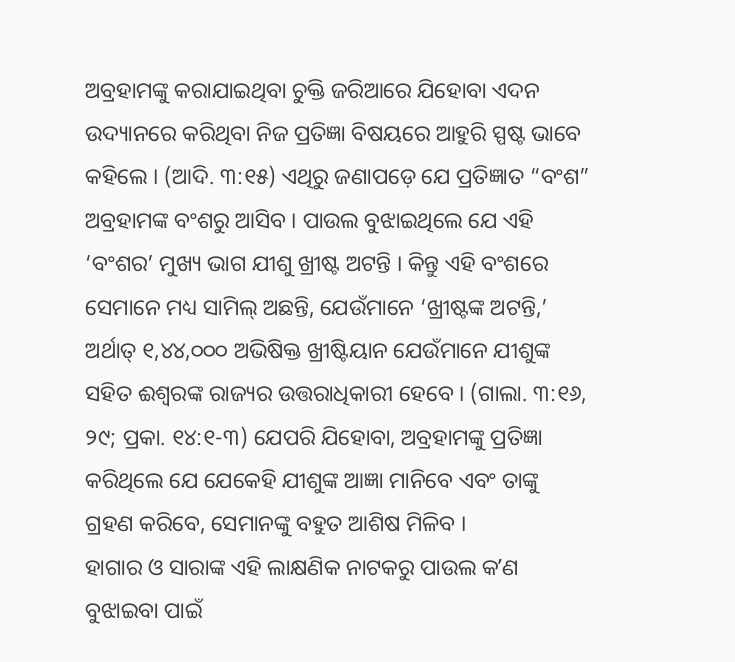ଅବ୍ରହାମଙ୍କୁ କରାଯାଇଥିବା ଚୁକ୍ତି ଜରିଆରେ ଯିହୋବା ଏଦନ ଉଦ୍ୟାନରେ କରିଥିବା ନିଜ ପ୍ରତିଜ୍ଞା ବିଷୟରେ ଆହୁରି ସ୍ପଷ୍ଟ ଭାବେ କହିଲେ । (ଆଦି. ୩:୧୫) ଏଥିରୁ ଜଣାପଡ଼େ ଯେ ପ୍ରତିଜ୍ଞାତ “ବଂଶ” ଅବ୍ରହାମଙ୍କ ବଂଶରୁ ଆସିବ । ପାଉଲ ବୁଝାଇଥିଲେ ଯେ ଏହି ‘ବଂଶର’ ମୁଖ୍ୟ ଭାଗ ଯୀଶୁ ଖ୍ରୀଷ୍ଟ ଅଟନ୍ତି । କିନ୍ତୁ ଏହି ବଂଶରେ ସେମାନେ ମଧ୍ୟ ସାମିଲ୍ ଅଛନ୍ତି, ଯେଉଁମାନେ ‘ଖ୍ରୀଷ୍ଟଙ୍କ ଅଟନ୍ତି,’ ଅର୍ଥାତ୍ ୧,୪୪,୦୦୦ ଅଭିଷିକ୍ତ ଖ୍ରୀଷ୍ଟିୟାନ ଯେଉଁମାନେ ଯୀଶୁଙ୍କ ସହିତ ଈଶ୍ୱରଙ୍କ ରାଜ୍ୟର ଉତ୍ତରାଧିକାରୀ ହେବେ । (ଗାଲା. ୩:୧୬, ୨୯; ପ୍ରକା. ୧୪:୧-୩) ଯେପରି ଯିହୋବା, ଅବ୍ରହାମଙ୍କୁ ପ୍ରତିଜ୍ଞା କରିଥିଲେ ଯେ ଯେକେହି ଯୀଶୁଙ୍କ ଆଜ୍ଞା ମାନିବେ ଏବଂ ତାଙ୍କୁ ଗ୍ରହଣ କରିବେ, ସେମାନଙ୍କୁ ବହୁତ ଆଶିଷ ମିଳିବ ।
ହାଗାର ଓ ସାରାଙ୍କ ଏହି ଲାକ୍ଷଣିକ ନାଟକରୁ ପାଉଲ କʼଣ ବୁଝାଇବା ପାଇଁ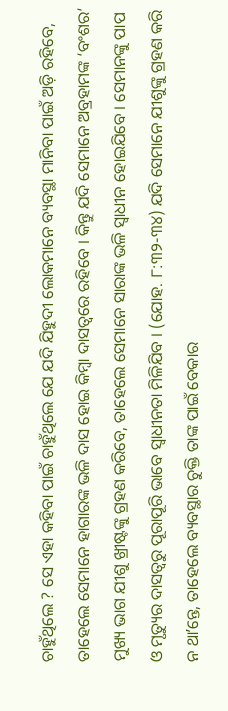ଚାହୁଁଥିଲେ ? ସେ ଏହା କହିବା ପାଇଁ ଚାହୁଁଥିଲେ ଯେ ଯଦି ଯିହୁଦୀ ଲୋକମାନେ ବ୍ୟବସ୍ଥା ମାନିବା ପାଇଁ ଅଡ଼ି ରହିବେ, ତାହେଲେ ସେମାନେ ହାଗାରଙ୍କ ଭଳି ଦାସ ହୋଇ କିମ୍ବା ଦାସତ୍ୱରେ ରହିବେ । କିନ୍ତୁ ଯଦି ସେମାନେ ଅବ୍ରହାମଙ୍କ ‘ବଂଶର‘ ମୁଖ୍ୟ ଭାଗ ଯୀଶୁ ଖ୍ରୀଷ୍ଟଙ୍କୁ ଗ୍ରହଣ କରିବେ, ତାହେଲେ ସେମାନେ ସାରାଙ୍କ ଭଳି ସ୍ୱାଧୀନ ହୋଇଯିବେ । ସେମାନଙ୍କୁ ପାପ ଓ ମୃତ୍ୟୁର ଦାସତ୍ୱରୁ ପୂରାପୂରି ଭାବେ ସ୍ୱାଧୀନତା ମିଳିଯିବ । (ଯୋହ. ୮:୩୨-୩୪) ଯଦି ସେମାନେ ଯୀଶୁଙ୍କୁ ଗ୍ରହଣ କରି ନ ଥାʼନ୍ତେ, ତାହେଲେ ବ୍ୟବସ୍ଥାର ଚୁକ୍ତି ତାଙ୍କ ପାଇଁ ବେକାର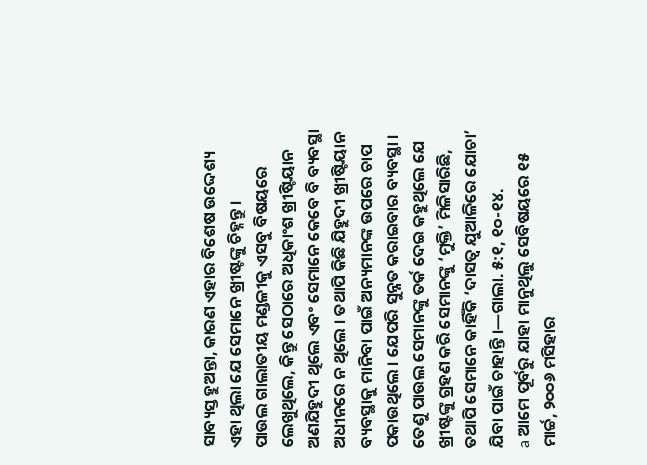ସାବ୍ୟସ୍ତ ହୁଅନ୍ତା, କାରଣ ଏହାର ବିଶେଷ ଉଦ୍ଦେଶ୍ୟ ଏହା ଥିଲା ଯେ ସେମାନେ ଖ୍ରୀଷ୍ଟଙ୍କୁ ଚିହ୍ନନ୍ତୁ ।
ପାଉଲ ଗାଲାତୀୟ ମଣ୍ଡଳୀକୁ ଏସବୁ ବିଷୟରେ ଲେଖୁଥିଲେ, କିନ୍ତୁ ସେଠାରେ ଅଧିକାଂଶ ଖ୍ରୀଷ୍ଟିୟାନ ଅଣଯିହୁଦୀ ଥିଲେ ଏବଂ ସେମାନେ କେବେ ବି ବ୍ୟବସ୍ଥା ଅଧୀନରେ ନ ଥିଲେ । ତଥାପି କିଛି ଯିହୁଦୀ ଖ୍ରୀଷ୍ଟିୟାନ ବ୍ୟବସ୍ଥାକୁ ମାନିବା ପାଇଁ ଅନ୍ୟମାନଙ୍କ ଉପରେ ଚାପ ପକାଉଥିଲେ । ଯେପରି ସୁନ୍ନତ କରାଇବାର ବ୍ୟବସ୍ଥା । ତେଣୁ ପାଉଲ ସେମାନଙ୍କୁ ତର୍କ ଦେଇ କହୁଥିଲେ ଯେ ଖ୍ରୀଷ୍ଟଙ୍କୁ ଗ୍ରହଣ କରି ସେମାନଙ୍କୁ ‘ମୁକ୍ତି’ ମିଳିସାରିଛି, ତଥାପି ସେମାନେ କାହିଁକି ‘ଦାସତ୍ୱ ଯୁଆଳିରେ ଯୋଚା’ ଯିବା ପାଇଁ ଚାହାନ୍ତି ।—ଗାଲା. ୫:୧, ୧୦-୧୪.
a ଆମେ ପୂର୍ବରୁ ଯାହା ମାନୁଥିଲୁ ସେବିଷୟରେ ୧୫ ମାର୍ଚ୍ଚ, ୨୦୦୬ ମସିହାର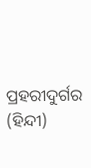ପ୍ରହରୀଦୁର୍ଗର (ହିନ୍ଦୀ)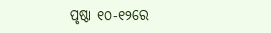ପୃଷ୍ଠା ୧୦-୧୨ରେ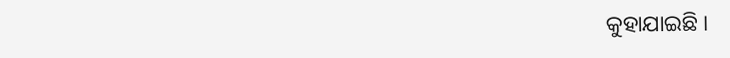କୁହାଯାଇଛି ।